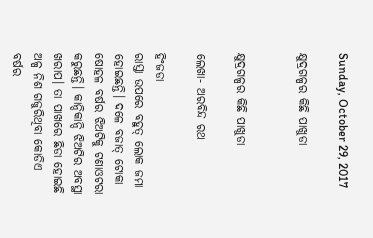Sunday, October 29, 2017

କ୍ଷୁଦ୍ରଗଳ୍ପର କିଛି ପାଖୁଡା


କ୍ଷୁଦ୍ରଗଳ୍ପର କିଛି ପାଖୁଡା

ଲେଖା- ଅରବିନ୍ଦ ରଥ

ହିଂଜଡା
ରାସ୍ତା ଉପରେ ବହୁତ୍ ଲୋକ ଜମା ହୋଇଛନ୍ତି। ଦଳେ ବଜାତ୍ ଟୋକା ଷୋହଳ ବର୍ଷର ଝିଅଟିକୁ ଟଣାଓଟରା କରୁଛନ୍ତି। କାନ୍ଦିକାନ୍ଦି ଝିଅଟିର ଅବସ୍ଥା ଖରାପ। ତା ପାଖରେ ଛିଡା ହୋଇଛି ଅଳ୍ପ ନିଶ ଗଜୁରିଥିବା କୋଡିଏ ବର୍ଷର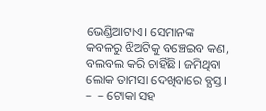ଭେଣ୍ଡିଆଟାଏ। ସେମାନଙ୍କ କବଳରୁ ଝିଅଟିକୁ ବଞ୍ଚେଇବ କଣ, ବଲବଲ କରି ଚାହିଁଛି। ଜମିଥିବା ଲୋକ ତାମସା ଦେଖିବାରେ ବ୍ଯସ୍ତ।
–  – ଟୋକା ସହ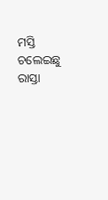ମସ୍ତି ଚଲେଇଛୁ ରାସ୍ତା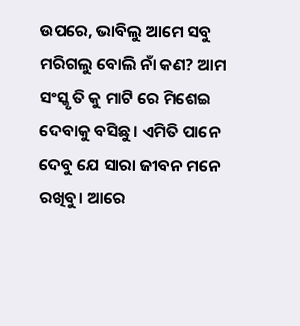ଉପରେ, ଭାବିଲୁ ଆମେ ସବୁ ମରିଗଲୁ ବୋଲି ନାଁ କଣ? ଆମ ସଂସ୍କୃ ତି କୁ ମାଟି ରେ ମିଶେଇ ଦେବାକୁ ବସିଛୁ। ଏମିତି ପାନେ ଦେବୁ ଯେ ସାରା ଜୀବନ ମନେ ରଖିବୁ। ଆରେ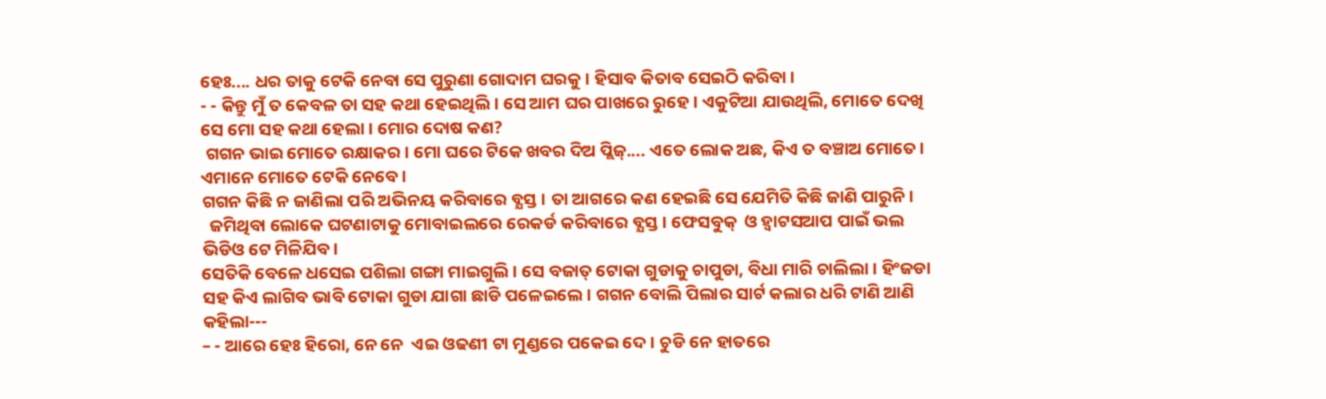ହେଃ.... ଧର ତାକୁ ଟେକି ନେବା ସେ ପୁରୁଣା ଗୋଦାମ ଘରକୁ। ହିସାବ କିତାବ ସେଇଠି କରିବା।
- - କିନ୍ତୁ ମୁଁ ତ କେବଳ ତା ସହ କଥା ହେଇଥିଲି। ସେ ଆମ ଘର ପାଖରେ ରୁହେ। ଏକୁଟିଆ ଯାଉଥିଲି, ମୋତେ ଦେଖି ସେ ମୋ ସହ କଥା ହେଲା। ମୋର ଦୋଷ କଣ?
 ଗଗନ ଭାଇ ମୋତେ ରକ୍ଷାକର। ମୋ ଘରେ ଟିକେ ଖବର ଦିଅ ପ୍ଲିଜ୍.... ଏତେ ଲୋକ ଅଛ, କିଏ ତ ବଞ୍ଚାଅ ମୋତେ। ଏମାନେ ମୋତେ ଟେକି ନେବେ।
ଗଗନ କିଛି ନ ଜାଣିଲା ପରି ଅଭିନୟ କରିବାରେ ବ୍ଯସ୍ତ। ତା ଆଗରେ କଣ ହେଇଛି ସେ ଯେମିତି କିଛି ଜାଣି ପାରୁନି।
  ଜମିଥିବା ଲୋକେ ଘଟଣାଟାକୁ ମୋବାଇଲରେ ରେକର୍ଡ କରିବାରେ ବ୍ଯସ୍ତ। ଫେସବୁକ୍  ଓ ହ୍ବାଟସଆପ ପାଇଁ ଭଲ ଭିଡିଓ ଟେ ମିଳିଯିବ।
ସେତିକି ବେଳେ ଧସେଇ ପଶିଲା ଗଙ୍ଗା ମାଇଗୁଲି । ସେ ବଜାତ୍ ଟୋକା ଗୁଡାକୁ ଚାପୁଡା, ବିଧା ମାରି ଚାଲିଲା। ହିଂଜଡା ସହ କିଏ ଲାଗିବ ଭାବି ଟୋକା ଗୁଡା ଯାଗା ଛାଡି ପଳେଇଲେ। ଗଗନ ବୋଲି ପିଲାର ସାର୍ଟ କଲାର ଧରି ଟାଣି ଆଣି କହିଲା---
– - ଆରେ ହେଃ ହିରୋ, ନେ ନେ  ଏଇ ଓଢଣୀ ଟା ମୁଣ୍ଡରେ ପକେଇ ଦେ। ଚୁଡି ନେ ହାତରେ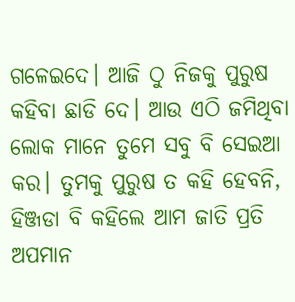ଗଳେଇଦେ। ଆଜି ଠୁ ନିଜକୁ ପୁରୁଷ କହିବା ଛାଡି ଦେ। ଆଉ ଏଠି ଜମିଥିବା ଲୋକ ମାନେ ତୁମେ ସବୁ ବି ସେଇଆ କର। ତୁମକୁ ପୁରୁଷ ତ କହି ହେବନି, ହିଞ୍ଜଡା ବି କହିଲେ ଆମ ଜାତି ପ୍ରତି ଅପମାନ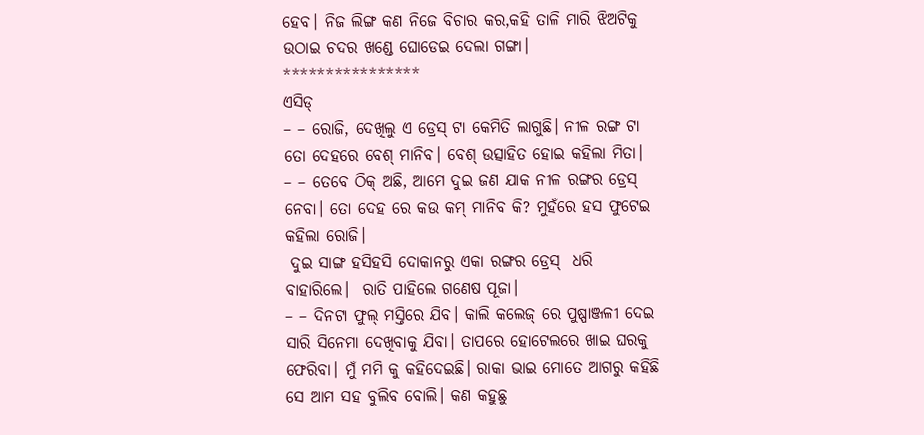ହେବ। ନିଜ ଲିଙ୍ଗ କଣ ନିଜେ ବିଚାର କର,କହି ତାଳି ମାରି ଝିଅଟିକୁ ଉଠାଇ ଚଦର ଖଣ୍ଡେ ଘୋଡେଇ ଦେଲା ଗଙ୍ଗା।
****************
ଏସିଡ୍
– – ରୋଜି, ଦେଖିଲୁ ଏ ଡ୍ରେସ୍ ଟା କେମିତି ଲାଗୁଛି। ନୀଳ ରଙ୍ଗ ଟା ତୋ ଦେହରେ ବେଶ୍ ମାନିବ। ବେଶ୍ ଉତ୍ସାହିତ ହୋଇ କହିଲା ମିତା।
– – ତେବେ ଠିକ୍ ଅଛି, ଆମେ ଦୁଇ ଜଣ ଯାକ ନୀଳ ରଙ୍ଗର ଡ୍ରେସ୍ ନେବା। ତୋ ଦେହ ରେ କଉ କମ୍ ମାନିବ କି? ମୁହଁରେ ହସ ଫୁଟେଇ କହିଲା ରୋଜି।
 ଦୁଇ ସାଙ୍ଗ ହସିହସି ଦୋକାନରୁ ଏକା ରଙ୍ଗର ଡ୍ରେସ୍  ଧରି ବାହାରିଲେ।  ରାତି ପାହିଲେ ଗଣେଷ ପୂଜା।
– – ଦିନଟା ଫୁଲ୍ ମସ୍ତିରେ ଯିବ। କାଲି କଲେଜ୍ ରେ ପୁଷ୍ପାଞ୍ଜଳୀ ଦେଇ ସାରି ସିନେମା ଦେଖିବାକୁ ଯିବା। ତାପରେ ହୋଟେଲରେ ଖାଇ ଘରକୁ ଫେରିବା। ମୁଁ ମମି କୁ କହିଦେଇଛି। ରାକା ଭାଇ ମୋତେ ଆଗରୁ କହିଛି ସେ ଆମ ସହ ବୁଲିବ ବୋଲି। କଣ କହୁଛୁ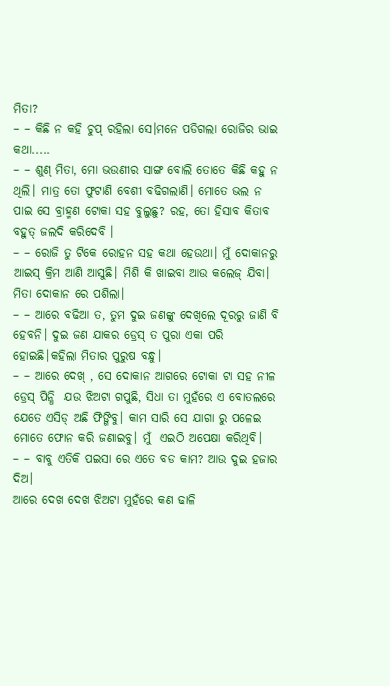ମିତା?
– – କିଛି ନ କହି ଚୁପ୍ ରହିଲା ସେ।ମନେ ପଡିଗଲା ରୋଜିର ଭାଇ କଥା.....
– – ଶୁଣ୍ ମିତା, ମୋ ଭଉଣୀର ସାଙ୍ଗ ବୋଲି ତୋତେ କିଛି କହୁ ନ ଥିଲି। ମାତ୍ର ତୋ ଫୁଟାଣି ବେଶୀ ବଢିଗଲାଣି। ମୋତେ ଭଲ ନ ପାଇ ସେ ବ୍ରାହ୍ମଣ ଟୋକା ସହ ବୁଲୁଛୁ? ରହ, ତୋ ହିସାବ କିତାବ ବହୁତ୍ ଜଲଦି କରିଦେବି ।
– – ରୋଜି ତୁ ଟିକେ ରୋହନ ସହ କଥା ହେଉଥା। ମୁଁ ଦୋକାନରୁ ଆଇସ୍ କ୍ରିମ ଆଣି ଆସୁଛି। ମିଶି କି ଖାଇବା ଆଉ କଲେଜ୍ ଯିବା। ମିତା ଦୋକାନ ରେ ପଶିଲା।
– – ଆରେ ବଢିଆ ତ, ତୁମ ଦୁଇ ଜଣଙ୍କୁ ଦେଖିଲେ ଦୂରରୁ ଜାଣି ବି ହେବନି। ଦୁଇ ଜଣ ଯାକର ଡ୍ରେସ୍ ତ ପୁରା ଏକା ପରି ହୋଇଛି।କହିଲା ମିତାର ପୁରୁଷ ବନ୍ଧୁ।
– – ଆରେ ଦେଖ୍ , ସେ ଦୋକାନ ଆଗରେ ଟୋକା ଟା ସହ ନୀଳ ଡ୍ରେସ୍ ପିନ୍ଧି  ଯଉ ଝିଅଟା ଗପୁଛି, ସିଧା ତା ମୁହଁରେ ଏ ବୋତଲରେ ଯେତେ ଏସିଡ୍ ଅଛି ଫିଙ୍ଗିବୁ। କାମ ସାରି ସେ ଯାଗା ରୁ ପଳେଇ ମୋତେ ଫୋନ କରି ଜଣାଇବୁ। ମୁଁ  ଏଇଠି ଅପେକ୍ଷା କରିଥିବି।
– – ବାବୁ ଏତିକି ପଇସା ରେ ଏତେ ବଡ କାମ? ଆଉ ଦୁଇ ହଜାର ଦିଅ।
ଆରେ ଦେଖ ଦେଖ ଝିଅଟା ମୁହଁରେ କଣ ଢାଳି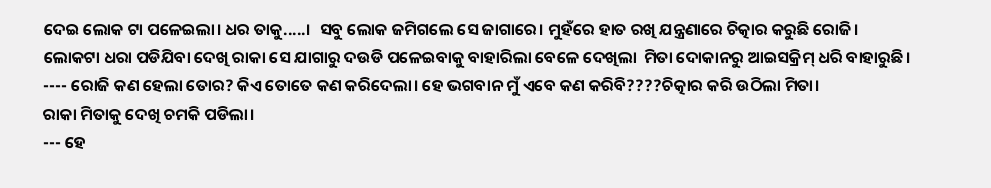ଦେଇ ଲୋକ ଟା ପଳେଇଲା। ଧର ତାକୁ.....।  ସବୁ ଲୋକ ଜମିଗଲେ ସେ ଜାଗାରେ। ମୁହଁରେ ହାତ ରଖି ଯନ୍ତ୍ରଣାରେ ଚିତ୍କାର କରୁଛି ରୋଜି।
ଲୋକଟା ଧରା ପଡିଯିବା ଦେଖି ରାକା ସେ ଯାଗାରୁ ଦଉଡି ପଳେଇବାକୁ ବାହାରିଲା ବେଳେ ଦେଖିଲା  ମିତା ଦୋକାନରୁ ଆଇସକ୍ରିମ୍ ଧରି ବାହାରୁଛି।
---- ରୋଜି କଣ ହେଲା ତୋର? କିଏ ତୋତେ କଣ କରିଦେଲା। ହେ ଭଗବାନ ମୁଁ ଏବେ କଣ କରିବି????ଚିତ୍କାର କରି ଉଠିଲା ମିତା।
ରାକା ମିତାକୁ ଦେଖି ଚମକି ପଡିଲା।
--- ହେ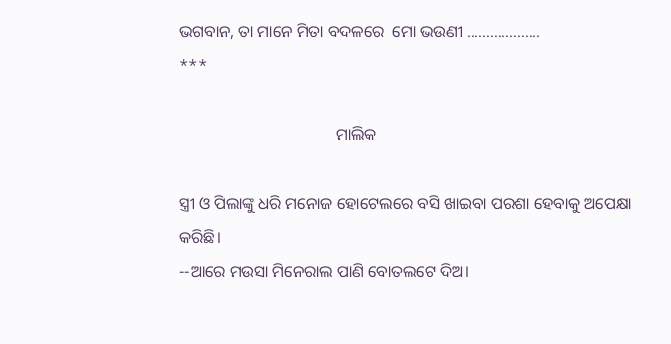ଭଗବାନ, ତା ମାନେ ମିତା ବଦଳରେ  ମୋ ଭଉଣୀ ...................
***

                                      ମାଲିକ

ସ୍ତ୍ରୀ ଓ ପିଲାଙ୍କୁ ଧରି ମନୋଜ ହୋଟେଲରେ ବସି ଖାଇବା ପରଶା ହେବାକୁ ଅପେକ୍ଷା କରିଛି।
--ଆରେ ମଉସା ମିନେରାଲ ପାଣି ବୋତଲଟେ ଦିଅ।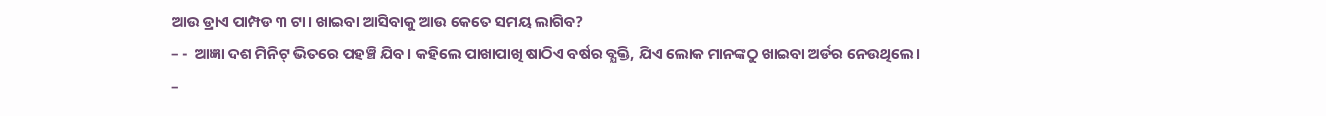ଆଉ ଡ୍ରାଏ ପାମ୍ପଡ ୩ ଟା। ଖାଇବା ଆସିବାକୁ ଆଉ କେତେ ସମୟ ଲାଗିବ?
– -  ଆଜ୍ଞା ଦଶ ମିନିଟ୍ ଭିତରେ ପହଞ୍ଚି ଯିବ। କହିଲେ ପାଖାପାଖି ଷାଠିଏ ବର୍ଷର ବ୍ଯକ୍ତି, ଯିଏ ଲୋକ ମାନଙ୍କଠୁ ଖାଇବା ଅର୍ଡର ନେଉଥିଲେ।
–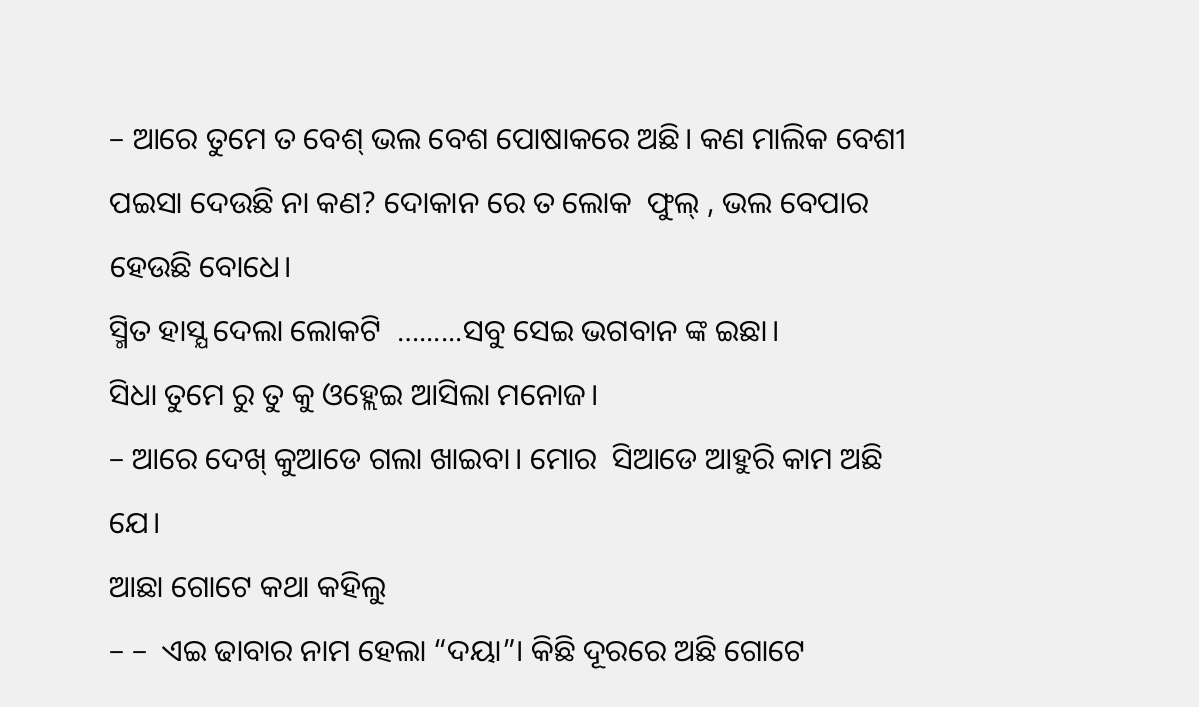– ଆରେ ତୁମେ ତ ବେଶ୍ ଭଲ ବେଶ ପୋଷାକରେ ଅଛି। କଣ ମାଲିକ ବେଶୀ ପଇସା ଦେଉଛି ନା କଣ? ଦୋକାନ ରେ ତ ଲୋକ  ଫୁଲ୍ , ଭଲ ବେପାର ହେଉଛି ବୋଧେ।
ସ୍ମିତ ହାସ୍ଯ ଦେଲା ଲୋକଟି  …......ସବୁ ସେଇ ଭଗବାନ ଙ୍କ ଇଛା।
ସିଧା ତୁମେ ରୁ ତୁ କୁ ଓହ୍ଲେଇ ଆସିଲା ମନୋଜ।
– ଆରେ ଦେଖ୍ କୁଆଡେ ଗଲା ଖାଇବା। ମୋର  ସିଆଡେ ଆହୁରି କାମ ଅଛି ଯେ।
ଆଛା ଗୋଟେ କଥା କହିଲୁ
– –  ଏଇ ଢାବାର ନାମ ହେଲା “ଦୟା”। କିଛି ଦୂରରେ ଅଛି ଗୋଟେ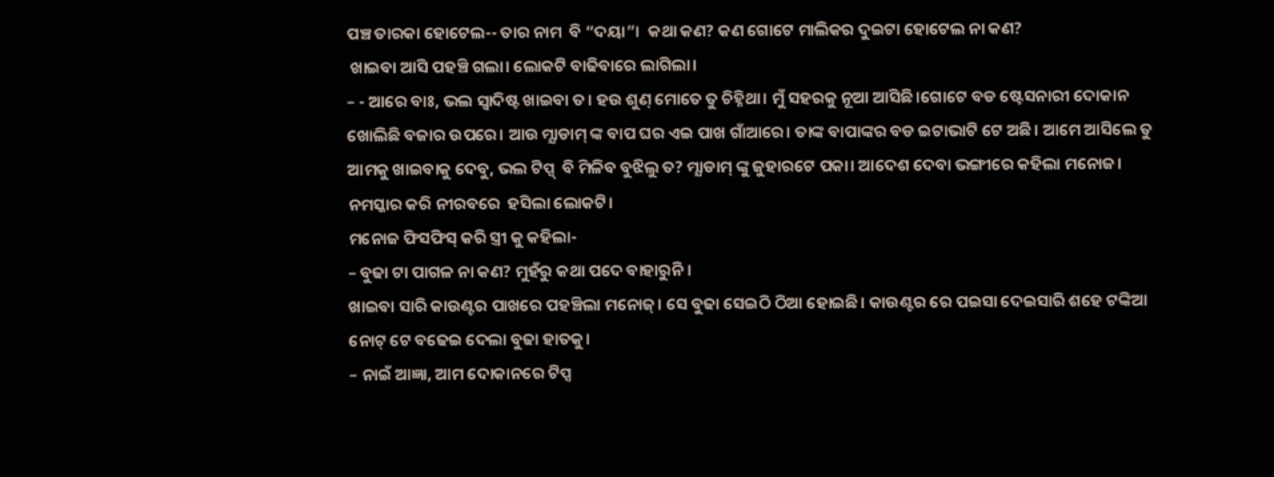ପଞ୍ଚ ତାରକା ହୋଟେଲ-- ତାର ନାମ  ବି “ଦୟା”।  କଥା କଣ? କଣ ଗୋଟେ ମାଲିକର ଦୁଇଟା ହୋଟେଲ ନା କଣ?
 ଖାଇବା ଆସି ପହଞ୍ଚି ଗଲା। ଲୋକଟି ବାଢିବାରେ ଲାଗିଲା।
– - ଆରେ ବାଃ, ଭଲ ସ୍ବାଦିଷ୍ଟ ଖାଇବା ତ। ହଉ ଶୁଣ୍ ମୋତେ ତୁ ଚିହ୍ନିଥା। ମୁଁ ସହରକୁ ନୂଆ ଆସିଛି।ଗୋଟେ ବଡ ଷ୍ଟେସନାରୀ ଦୋକାନ ଖୋଲିଛି ବଜାର ଉପରେ। ଆଉ ମ୍ଯାଡାମ୍ ଙ୍କ ବାପ ଘର ଏଇ ପାଖ ଗାଁଆରେ। ତାଙ୍କ ବାପାଙ୍କର ବଡ ଇଟାଭାଟି ଟେ ଅଛି। ଆମେ ଆସିଲେ ତୁ ଆମକୁ ଖାଇବାକୁ ଦେବୁ, ଭଲ ଟିପ୍ସ୍  ବି ମିଳିବ ବୁଝିଲୁ ତ? ମ୍ଯାଡାମ୍ ଙ୍କୁ ଜୁହାରଟେ ପକା। ଆଦେଶ ଦେବା ଭଙ୍ଗୀରେ କହିଲା ମନୋଜ।
ନମସ୍କାର କରି ନୀରବରେ  ହସିଲା ଲୋକଟି।
ମନୋଜ ଫିସଫିସ୍ କରି ସ୍ତ୍ରୀ କୁ କହିଲା-
– ବୁଢା ଟା ପାଗଳ ନା କଣ? ମୁହଁରୁ କଥା ପଦେ ବାହାରୁନି।
ଖାଇବା ସାରି କାଉଣ୍ଟର ପାଖରେ ପହଞ୍ଚିଲା ମନୋଜ୍। ସେ ବୁଢା ସେଇଠି ଠିଆ ହୋଇଛି। କାଉଣ୍ଟର ରେ ପଇସା ଦେଇସାରି ଶହେ ଟଙ୍କିଆ ନୋଟ୍ ଟେ ବଢେଇ ଦେଲା ବୁଢା ହାତକୁ।
– ନାଇଁ ଆଜ୍ଞା, ଆମ ଦୋକାନରେ ଟିପ୍ସ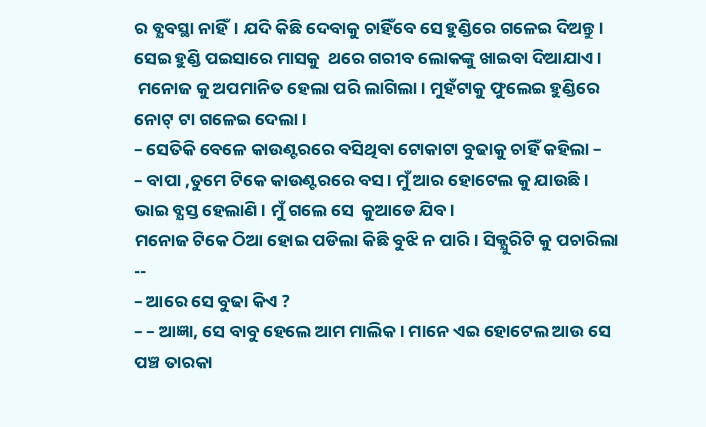ର ବ୍ଯବସ୍ଥା ନାହିଁ। ଯଦି କିଛି ଦେବାକୁ ଚାହିଁବେ ସେ ହୁଣ୍ଡିରେ ଗଳେଇ ଦିଅନ୍ତୁ। ସେଇ ହୁଣ୍ଡି ପଇସାରେ ମାସକୁ  ଥରେ ଗରୀବ ଲୋକଙ୍କୁ ଖାଇବା ଦିଆଯାଏ।
 ମନୋଜ କୁ ଅପମାନିତ ହେଲା ପରି ଲାଗିଲା। ମୁହଁଟାକୁ ଫୁଲେଇ ହୁଣ୍ଡିରେ ନୋଟ୍ ଟା ଗଳେଇ ଦେଲା।
– ସେତିକି ବେଳେ କାଉଣ୍ଟରରେ ବସିଥିବା ଟୋକାଟା ବୁଢାକୁ ଚାହିଁ କହିଲା –
– ବାପା ,ତୁମେ ଟିକେ କାଉଣ୍ଟରରେ ବସ। ମୁଁ ଆର ହୋଟେଲ କୁ ଯାଉଛି। ଭାଇ ବ୍ଯସ୍ତ ହେଲାଣି। ମୁଁ ଗଲେ ସେ  କୁଆଡେ ଯିବ।
ମନୋଜ ଟିକେ ଠିଆ ହୋଇ ପଡିଲା କିଛି ବୁଝି ନ ପାରି। ସିକ୍ଯୁରିଟି କୁ ପଚାରିଲା --
– ଆରେ ସେ ବୁଢା କିଏ ?
– – ଆଜ୍ଞା, ସେ ବାବୁ ହେଲେ ଆମ ମାଲିକ। ମାନେ ଏଇ ହୋଟେଲ ଆଉ ସେ ପଞ୍ଚ ତାରକା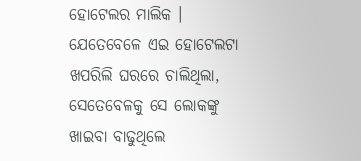ହୋଟେଲର ମାଲିକ । ଯେତେବେଳେ ଏଇ ହୋଟେଲଟା ଖପରିଲି ଘରରେ ଚାଲିଥିଲା, ସେତେବେଳକୁ ସେ ଲୋକଙ୍କୁ ଖାଇବା ବାଢୁଥିଲେ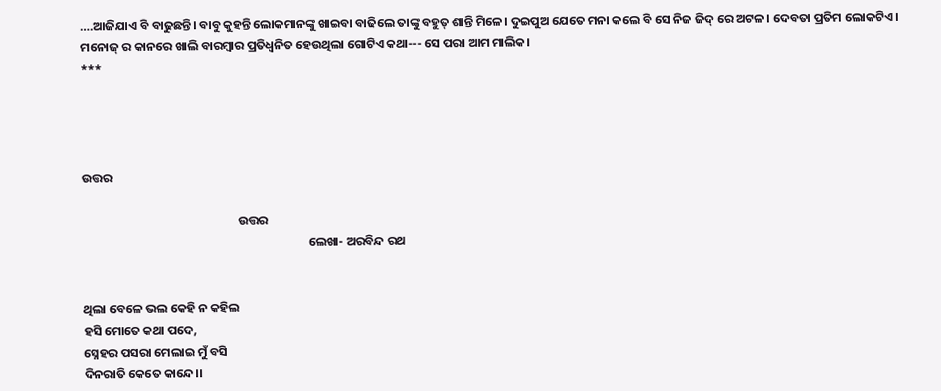….ଆଜିଯାଏ ବି ବାଢୁଛନ୍ତି। ବାବୁ କୁହନ୍ତି ଲୋକମାନଙ୍କୁ ଖାଇବା ବାଢିଲେ ତାଙ୍କୁ ବହୁତ୍ ଶାନ୍ତି ମିଳେ। ଦୁଇପୁଅ ଯେତେ ମନା କଲେ ବି ସେ ନିଜ ଜିଦ୍ ରେ ଅଟଳ। ଦେବତା ପ୍ରତିମ ଲୋକଟିଏ।
ମନୋଜ୍ ର କାନରେ ଖାଲି ବାରମ୍ବାର ପ୍ରତିଧ୍ବନିତ ହେଉଥିଲା ଗୋଟିଏ କଥା--- ସେ ପରା ଆମ ମାଲିକ।
***




ଉତ୍ତର

                                                        ଉତ୍ତର
                                                                                 ଲେଖା- ଅରବିନ୍ଦ ରଥ


ଥିଲା ବେଳେ ଭଲ କେହି ନ କହିଲ
ହସି ମୋତେ କଥା ପଦେ,
ସ୍ନେହର ପସରା ମେଲାଇ ମୁଁ ବସି
ଦିନରାତି କେତେ କାନ୍ଦେ।।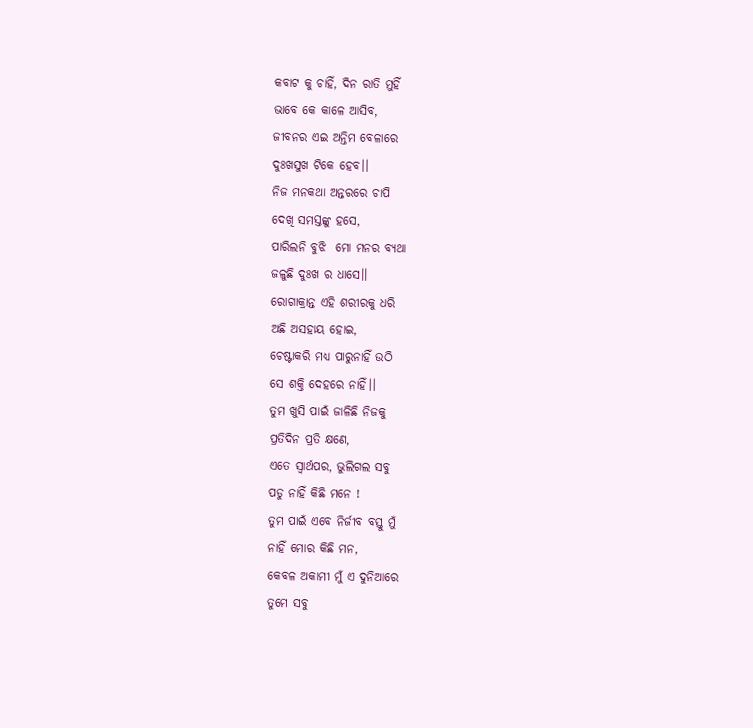କବାଟ କୁ ଚାହିଁ, ଦିନ ରାତି ମୁହିଁ
ଭାବେ କେ କାଳେ ଆସିବ,
ଜୀବନର ଏଇ ଅନ୍ତିମ ବେଳାରେ
ଦୁଃଖସୁଖ ଟିକେ ହେବ।।
ନିଜ ମନକଥା ଅନ୍ତରରେ ଚାପି
ଦେଖି ସମସ୍ତଙ୍କୁ ହସେ,
ପାରିଲନି ବୁଝି  ମୋ ମନର ବ୍ଯଥା
ଜଳୁଛି ଦୁଃଖ ର ଧାସେ।।
ରୋଗାକ୍ରାନ୍ତ ଏହି ଶରୀରକୁ ଧରି
ଅଛି ଅସହାୟ ହୋଇ,
ଚେଷ୍ଟାକରି ମଧ୍ଯ ପାରୁନାହିଁ ଉଠି
ସେ ଶକ୍ତି ଦେହରେ ନାହିଁ।।
ତୁମ ଖୁସି ପାଇଁ ଜାଳିଛି ନିଜକୁ
ପ୍ରତିଦିନ ପ୍ରତି କ୍ଷଣେ,
ଏତେ ସ୍ବାର୍ଥପର, ଭୁଲିଗଲ ସବୁ
ପଡୁ ନାହିଁ କିଛି ମନେ !
ତୁମ ପାଇଁ ଏବେ ନିର୍ଜୀବ ବସ୍ତୁ ମୁଁ
ନାହିଁ ମୋର କିଛି ମନ,
କେବଳ ଅକାମୀ ମୁଁ ଏ ଦୁନିଆରେ
ତୁମେ ସବୁ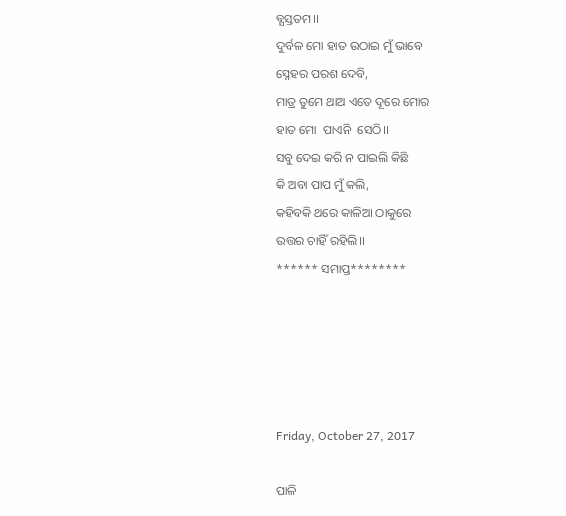ବ୍ଯସ୍ତତମ।।
ଦୁର୍ବଳ ମୋ ହାତ ଉଠାଇ ମୁଁ ଭାବେ
ସ୍ନେହର ପରଶ ଦେବି,
ମାତ୍ର ତୁମେ ଥାଅ ଏତେ ଦୂରେ ମୋର
ହାତ ମୋ  ପାଏନି  ସେଠି।।
ସବୁ ଦେଇ କରି ନ ପାଇଲି କିଛି
କି ଅବା ପାପ ମୁଁ କଲି,
କହିବକି ଥରେ କାଳିଆ ଠାକୁରେ
ଉତ୍ତର ଚାହିଁ ରହିଲି।।
****** ସମାପ୍ତ********





Friday, October 27, 2017

ପାଳି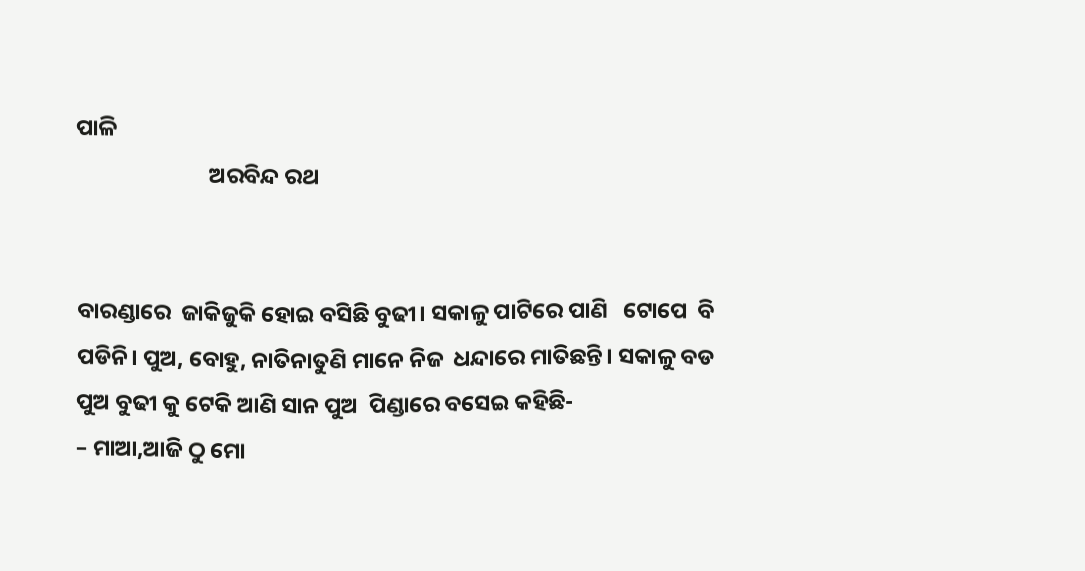ପାଳି
                          ଅରବିନ୍ଦ ରଥ


ବାରଣ୍ଡାରେ  ଜାକିଜୁକି ହୋଇ ବସିଛି ବୁଢୀ। ସକାଳୁ ପାଟିରେ ପାଣି   ଟୋପେ  ବି ପଡିନି। ପୁଅ, ବୋହୁ, ନାତିନାତୁଣି ମାନେ ନିଜ  ଧନ୍ଦାରେ ମାତିଛନ୍ତି। ସକାଳୁ ବଡ ପୁଅ ବୁଢୀ କୁ ଟେକି ଆଣି ସାନ ପୁଅ  ପିଣ୍ଡାରେ ବସେଇ କହିଛି-
– ମାଆ,ଆଜି ଠୁ ମୋ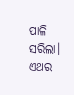ପାଳି ସରିଲା। ଏଥର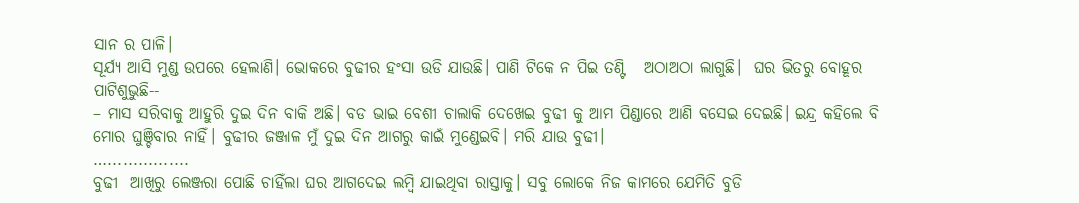ସାନ ର ପାଳି।
ସୂର୍ଯ୍ଯ ଆସି ମୁଣ୍ଡ ଉପରେ ହେଲାଣି। ଭୋକରେ ବୁଢୀର ହଂସା ଉଡି ଯାଉଛି। ପାଣି ଟିକେ ନ ପିଇ ତଣ୍ଟି   ଅଠାଅଠା ଲାଗୁଛି।  ଘର ଭିତରୁ ବୋହୂର ପାଟିଶୁଭୁଛି--
– ମାସ ସରିବାକୁ ଆହୁରି ଦୁଇ ଦିନ ବାକି ଅଛି। ବଡ ଭାଇ ବେଶୀ ଚାଲାକି ଦେଖେଇ ବୁଢୀ କୁ ଆମ ପିଣ୍ଡାରେ ଆଣି ବସେଇ ଦେଇଛି। ଇନ୍ଦ୍ର କହିଲେ ବି ମୋର ଘୁଞ୍ଚିବାର ନାହିଁ। ବୁଢୀର ଜଞ୍ଜାଳ ମୁଁ ଦୁଇ ଦିନ ଆଗରୁ କାଇଁ ମୁଣ୍ଡେଇବି। ମରି ଯାଉ ବୁଢୀ।
…................
ବୁଢୀ  ଆଖିରୁ ଲେଞ୍ଜରା ପୋଛି ଚାହିଁଲା ଘର ଆଗଦେଇ ଲମ୍ବି ଯାଇଥିବା ରାସ୍ତାକୁ। ସବୁ ଲୋକେ ନିଜ କାମରେ ଯେମିତି ବୁଡି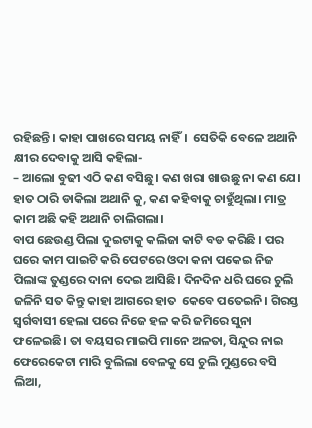ରହିଛନ୍ତି। କାହା ପାଖରେ ସମୟ ନାହିଁ।  ସେତିକି ବେଳେ ଅଥାନି କ୍ଷୀର ଦେବାକୁ ଆସି କହିଲା-
– ଆଲୋ ବୁଢୀ ଏଠି କଣ ବସିଛୁ। କଣ ଖରା ଖାଉଛୁ ନା କଣ ଯେ।
ହାତ ଠାରି ଡାକିଲା ଅଥାନି କୁ, କଣ କହିବାକୁ ଚାହୁଁଥିଲା। ମାତ୍ର କାମ ଅଛି କହି ଅଥାନି ଚାଲିଗଲା।
ବାପ ଛେଉଣ୍ଡ ପିଲା ଦୁଇଟାକୁ କଲିଜା କାଟି ବଡ କରିଛି । ପର ଘରେ କାମ ପାଇଟି କରି ପେଟରେ ଓଦା କନା ପକେଇ ନିଜ ପିଲାଙ୍କ ତୁଣ୍ଡରେ ଦାନା ଦେଇ ଆସିଛି। ଦିନଦିନ ଧରି ଘରେ ଚୁଲି ଜଳିନି ସତ କିନ୍ତୁ କାହା ଆଗରେ ହାତ  କେବେ ପତେଇନି। ଗିରସ୍ତ ସ୍ବର୍ଗବାସୀ ହେଲା ପରେ ନିଜେ ହଳ କରି ଜମିରେ ସୁନା ଫଳେଇଛି। ତା ବୟସର ମାଇପି ମାନେ ଅଳତା, ସିନ୍ଦୁର ନାଇ ଫେରେକେଟା ମାରି ବୁଲିଲା ବେଳକୁ ସେ ଚୁଲି ମୁଣ୍ଡରେ ବସି ଲିଆ,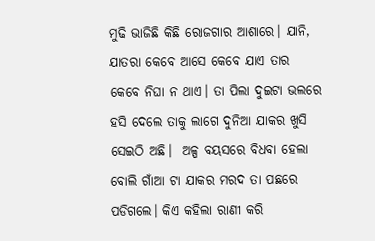ମୁଢି ଭାଜିଛି କିଛି ରୋଜଗାର ଆଶାରେ। ଯାନି, ଯାତରା କେବେ ଆସେ କେବେ ଯାଏ ତାର କେବେ ନିଘା ନ ଥାଏ। ତା ପିଲା ଦୁଇଟା ଭଲରେ ହସି ଦେଲେ ତାକୁ ଲାଗେ ଦୁନିଆ ଯାକର ଖୁସି ସେଇଠି ଅଛି।  ଅଳ୍ପ ବୟସରେ ବିଧବା ହେଲା ବୋଲି ଗାଁଆ ଟା ଯାକର ମରଦ ତା ପଛରେ ପଡିଗଲେ। କିଏ କହିଲା ରାଣୀ କରି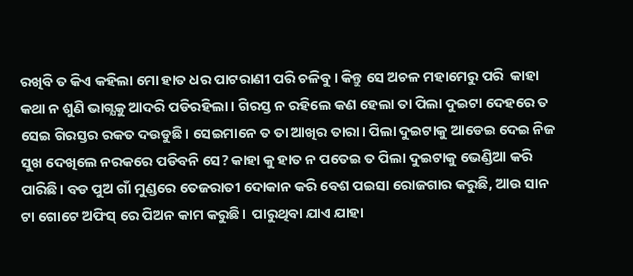ରଖିବି ତ କିଏ କହିଲା ମୋ ହାତ ଧର ପାଟରାଣୀ ପରି ଚଳିବୁ। କିନ୍ତୁ ସେ ଅଚଳ ମହାମେରୁ ପରି  କାହା କଥା ନ ଶୁଣି ଭାଗ୍ଯକୁ ଆଦରି ପଡିରହିଲା। ଗିରସ୍ତ ନ ରହିଲେ କଣ ହେଲା ତା ପିଲା ଦୁଇଟା ଦେହରେ ତ ସେଇ ଗିରସ୍ତର ରକତ ଦଉଡୁଛି। ସେଇମାନେ ତ ତା ଆଖିର ତାରା। ପିଲା ଦୁଇଟାକୁ ଆଡେଇ ଦେଇ ନିଜ ସୁଖ ଦେଖିଲେ ନରକରେ ପଡିବନି ସେ? କାହା କୁ ହାତ ନ ପତେଇ ତ ପିଲା ଦୁଇଟାକୁ ଭେଣ୍ଡିଆ କରି ପାରିଛି। ବଡ ପୁଅ ଗାଁ ମୁଣ୍ଡରେ ତେଜରାତୀ ଦୋକାନ କରି ବେଶ ପଇସା ରୋଜଗାର କରୁଛି, ଆଉ ସାନ ଟା ଗୋଟେ ଅଫିସ୍ ରେ ପିଅନ କାମ କରୁଛି।  ପାରୁଥିବା ଯାଏ ଯାହା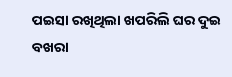ପଇସା ରଖିଥିଲା ଖପରିଲି ଘର ଦୁଇ ବଖରା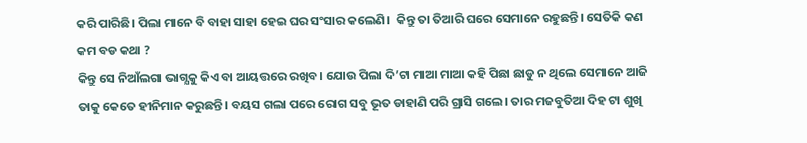କରି ପାରିଛି। ପିଲା ମାନେ ବି ବାହା ସାହା ହେଇ ଘର ସଂସାର କଲେଣି।  କିନ୍ତୁ ତା ତିଆରି ଘରେ ସେମାନେ ରହୁଛନ୍ତି। ସେତିକି କଣ କମ ବଡ କଥା ?
କିନ୍ତୁ ସେ ନିଆଁଲଗା ଭାଗ୍ଯକୁ କିଏ ବା ଆୟତ୍ତରେ ରଖିବ। ଯୋଉ ପିଲା ଦି’ଟା ମାଆ ମାଆ କହି ପିଛା ଛାଡୁ ନ ଥିଲେ ସେମାନେ ଆଜି ତାକୁ କେତେ ହୀନିମାନ କରୁଛନ୍ତି। ବୟସ ଗଲା ପରେ ରୋଗ ସବୁ ଭୂତ ଡାହାଣି ପରି ଗ୍ରାସି ଗଲେ। ତାର ମଜବୁତିଆ ଦିହ ଟା ଶୁଖି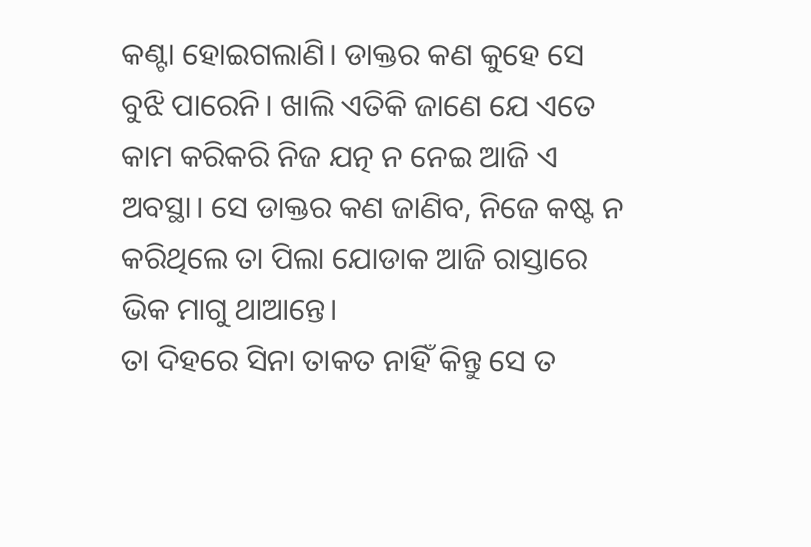କଣ୍ଟା ହୋଇଗଲାଣି। ଡାକ୍ତର କଣ କୁହେ ସେ ବୁଝି ପାରେନି। ଖାଲି ଏତିକି ଜାଣେ ଯେ ଏତେ କାମ କରିକରି ନିଜ ଯତ୍ନ ନ ନେଇ ଆଜି ଏ ଅବସ୍ଥା। ସେ ଡାକ୍ତର କଣ ଜାଣିବ, ନିଜେ କଷ୍ଟ ନ କରିଥିଲେ ତା ପିଲା ଯୋଡାକ ଆଜି ରାସ୍ତାରେ ଭିକ ମାଗୁ ଥାଆନ୍ତେ।
ତା ଦିହରେ ସିନା ତାକତ ନାହିଁ କିନ୍ତୁ ସେ ତ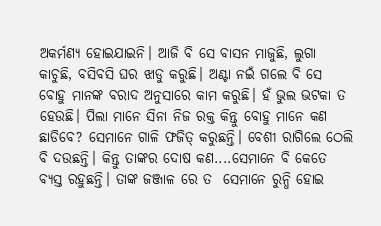ଅକର୍ମଣ୍ଯ ହୋଇଯାଇନି। ଆଜି ବି ସେ ବାସନ ମାଜୁଛି, ଲୁଗା କାଚୁଛି, ବସିବସି ଘର ଝାଡୁ କରୁଛି। ଅଣ୍ଟା ନଇଁ ଗଲେ ବି ସେ ବୋହୁ ମାନଙ୍କ ବରାଦ ଅନୁସାରେ କାମ କରୁଛି। ହଁ ଭୁଲ ଭଟକା ତ ହେଉଛି। ପିଲା ମାନେ ସିନା ନିଜ ରକ୍ତ କିନ୍ତୁ ବୋହୁ ମାନେ କଣ ଛାଡିବେ? ସେମାନେ ଗାଳି ଫଜିତ୍ କରୁଛନ୍ତି। ବେଶୀ ରାଗିଲେ ଠେଲି ବି ଦଉଛନ୍ତି। କିନ୍ତୁ ତାଙ୍କର ଦୋଷ କଣ....ସେମାନେ ବି କେତେ ବ୍ଯସ୍ତ ରହୁଛନ୍ତି। ତାଙ୍କ ଜଞ୍ଜାଳ ରେ ତ  ସେମାନେ ରୁନ୍ଧି ହୋଇ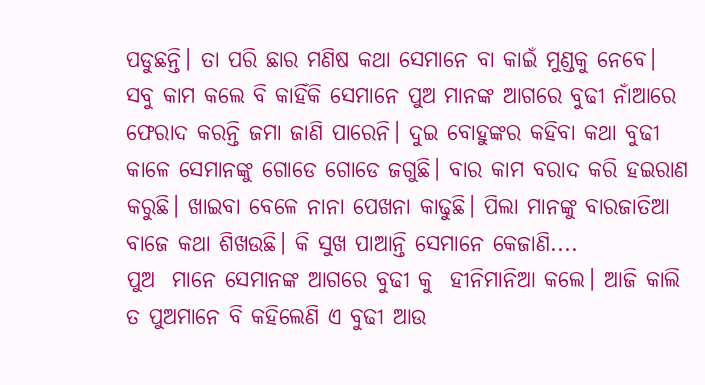ପଡୁଛନ୍ତି। ତା ପରି ଛାର ମଣିଷ କଥା ସେମାନେ ବା କାଇଁ ମୁଣ୍ଡକୁ ନେବେ।
ସବୁ କାମ କଲେ ବି କାହିଁକି ସେମାନେ ପୁଅ ମାନଙ୍କ ଆଗରେ ବୁଢୀ ନାଁଆରେ ଫେରାଦ କରନ୍ତି ଜମା ଜାଣି ପାରେନି। ଦୁଇ ବୋହୁଙ୍କର କହିବା କଥା ବୁଢୀ କାଳେ ସେମାନଙ୍କୁ ଗୋଡେ ଗୋଡେ ଜଗୁଛି। ବାର କାମ ବରାଦ କରି ହଇରାଣ କରୁଛି। ଖାଇବା ବେଳେ ନାନା ପେଖନା କାଢୁଛି। ପିଲା ମାନଙ୍କୁ ବାରଜାତିଆ ବାଜେ କଥା ଶିଖଉଛି। କି ସୁଖ ପାଆନ୍ତି ସେମାନେ କେଜାଣି....
ପୁଅ  ମାନେ ସେମାନଙ୍କ ଆଗରେ ବୁଢୀ କୁ  ହୀନିମାନିଆ କଲେ। ଆଜି କାଲି ତ ପୁଅମାନେ ବି କହିଲେଣି ଏ ବୁଢୀ ଆଉ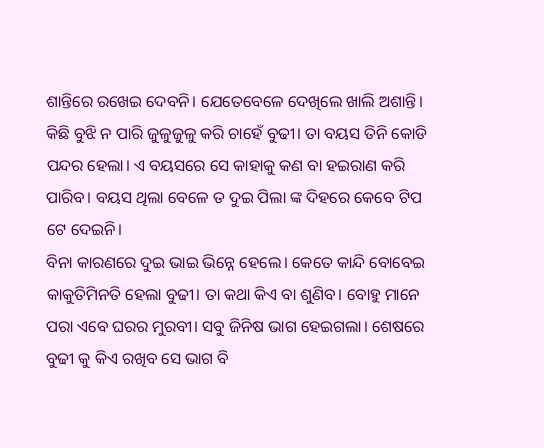ଶାନ୍ତିରେ ରଖେଇ ଦେବନି। ଯେତେବେଳେ ଦେଖିଲେ ଖାଲି ଅଶାନ୍ତି। କିଛି ବୁଝି ନ ପାରି ଜୁଳୁଜୁଳୁ କରି ଚାହେଁ ବୁଢୀ। ତା ବୟସ ତିନି କୋଡି ପନ୍ଦର ହେଲା। ଏ ବୟସରେ ସେ କାହାକୁ କଣ ବା ହଇରାଣ କରି ପାରିବ। ବୟସ ଥିଲା ବେଳେ ତ ଦୁଇ ପିଲା ଙ୍କ ଦିହରେ କେବେ ଟିପ ଟେ ଦେଇନି।
ବିନା କାରଣରେ ଦୁଇ ଭାଇ ଭିନ୍ନେ ହେଲେ। କେତେ କାନ୍ଦି ବୋବେଇ କାକୁତିମିନତି ହେଲା ବୁଢୀ। ତା କଥା କିଏ ବା ଶୁଣିବ। ବୋହୁ ମାନେ ପରା ଏବେ ଘରର ମୁରବୀ। ସବୁ ଜିନିଷ ଭାଗ ହେଇଗଲା। ଶେଷରେ ବୁଢୀ କୁ କିଏ ରଖିବ ସେ ଭାଗ ବି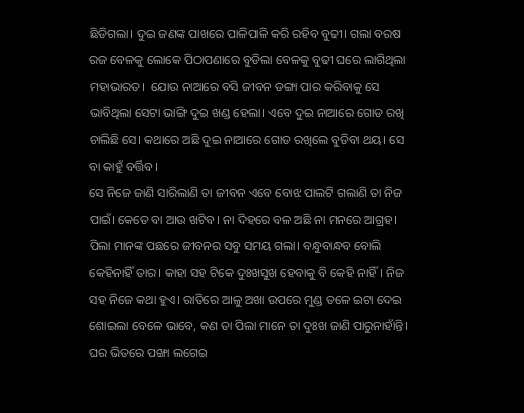ଛିଡିଗଲା। ଦୁଇ ଜଣଙ୍କ ପାଖରେ ପାଳିପାଳି କରି ରହିବ ବୁଢୀ। ଗଲା ବରଷ ରଜ ବେଳକୁ ଲୋକେ ପିଠାପଣାରେ ବୁଡିଲା ବେଳକୁ ବୁଢୀ ଘରେ ଲାଗିଥିଲା ମହାଭାରତ।  ଯୋଉ ନାଆରେ ବସି ଜୀବନ ଡଙ୍ଗା ପାର କରିବାକୁ ସେ ଭାବିଥିଲା ସେଟା ଭାଙ୍ଗି ଦୁଇ ଖଣ୍ଡ ହେଲା। ଏବେ ଦୁଇ ନାଆରେ ଗୋଡ ରଖି ଚାଲିଛି ସେ। କଥାରେ ଅଛି ଦୁଇ ନାଆରେ ଗୋଡ ରଖିଲେ ବୁଡିବା ଥୟ। ସେ ବା କାହୁଁ ବର୍ତ୍ତିବ।
ସେ ନିଜେ ଜାଣି ସାରିଲାଣି ତା ଜୀବନ ଏବେ ବୋଝ ପାଲଟି ଗଲାଣି ତା ନିଜ ପାଇଁ। କେତେ ବା ଆଉ ଖଟିବ। ନା ଦିହରେ ବଳ ଅଛି ନା ମନରେ ଆଗ୍ରହ। ପିଲା ମାନଙ୍କ ପଛରେ ଜୀବନର ସବୁ ସମୟ ଗଲା। ବନ୍ଧୁବାନ୍ଧବ ବୋଲି କେହିନାହିଁ ତାର। କାହା ସହ ଟିକେ ଦୁଃଖସୁଖ ହେବାକୁ ବି କେହି ନାହିଁ। ନିଜ ସହ ନିଜେ କଥା ହୁଏ। ରାତିରେ ଆଳୁ ଅଖା ଉପରେ ମୁଣ୍ଡ ତଳେ ଇଟା ଦେଇ ଶୋଇଲା ବେଳେ ଭାବେ, କଣ ତା ପିଲା ମାନେ ତା ଦୁଃଖ ଜାଣି ପାରୁନାହାଁନ୍ତି। ଘର ଭିତରେ ପଙ୍ଖା ଲଗେଇ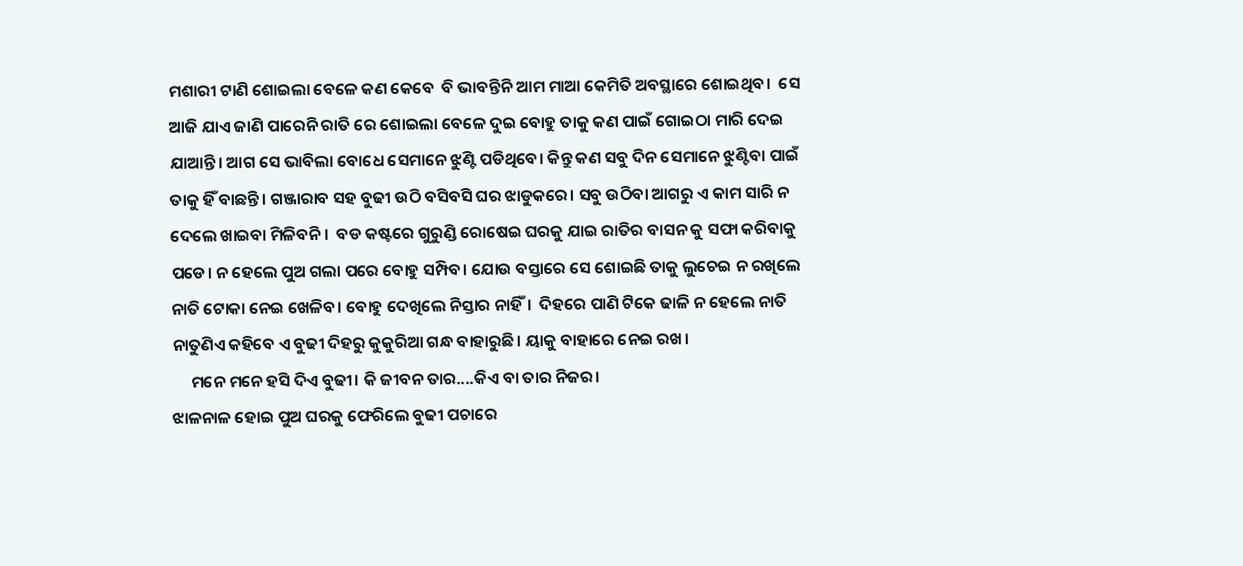ମଶାରୀ ଟାଣି ଶୋଇଲା ବେଳେ କଣ କେବେ  ବି ଭାବନ୍ତିନି ଆମ ମାଆ କେମିତି ଅବସ୍ଥାରେ ଶୋଇଥିବ।  ସେ ଆଜି ଯାଏ ଜାଣି ପାରେନି ରାତି ରେ ଶୋଇଲା ବେଳେ ଦୁଇ ବୋହୁ ତାକୁ କଣ ପାଇଁ ଗୋଇଠା ମାରି ଦେଇ ଯାଆନ୍ତି। ଆଗ ସେ ଭାବିଲା ବୋଧେ ସେମାନେ ଝୁଣ୍ଟି ପଡିଥିବେ। କିନ୍ତୁ କଣ ସବୁ ଦିନ ସେମାନେ ଝୁଣ୍ଟିବା ପାଇଁ ତାକୁ ହିଁ ବାଛନ୍ତି। ଗଞ୍ଜାରାବ ସହ ବୁଢୀ ଉଠି ବସିବସି ଘର ଝାଡୁକରେ। ସବୁ ଉଠିବା ଆଗରୁ ଏ କାମ ସାରି ନ ଦେଲେ ଖାଇବା ମିଳିବନି।  ବଡ କଷ୍ଟରେ ଗୁରୁଣ୍ଡି ରୋଷେଇ ଘରକୁ ଯାଇ ରାତିର ବାସନ କୁ ସଫା କରିବାକୁ ପଡେ। ନ ହେଲେ ପୁଅ ଗଲା ପରେ ବୋହୁ ସମ୍ପିବ। ଯୋଉ ବସ୍ତାରେ ସେ ଶୋଇଛି ତାକୁ ଲୁଚେଇ ନ ରଖିଲେ ନାତି ଟୋକା ନେଇ ଖେଳିବ। ବୋହୁ ଦେଖିଲେ ନିସ୍ତାର ନାହିଁ।  ଦିହରେ ପାଣି ଟିକେ ଢାଳି ନ ହେଲେ ନାତି ନାତୁଣିଏ କହିବେ ଏ ବୁଢୀ ଦିହରୁ କୁକୁରିଆ ଗନ୍ଧ ବାହାରୁଛି। ୟାକୁ ବାହାରେ ନେଇ ରଖ।
     ମନେ ମନେ ହସି ଦିଏ ବୁଢୀ। କି ଜୀବନ ତାର....କିଏ ବା ତାର ନିଜର।
ଝାଳନାଳ ହୋଇ ପୁଅ ଘରକୁ ଫେରିଲେ ବୁଢୀ ପଚାରେ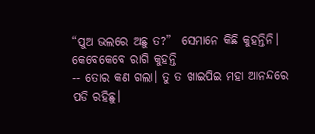“ପୁଅ ଭଲରେ ଅଛୁ ତ?”  ସେମାନେ କିଛି କୁହନ୍ତିନି। କେବେକେବେ ରାଗି କୁହନ୍ତି
-- ତୋର କଣ ଗଲା। ତୁ ତ ଖାଇପିଇ ମହା ଆନନ୍ଦରେ ପଡି ରହିଛୁ।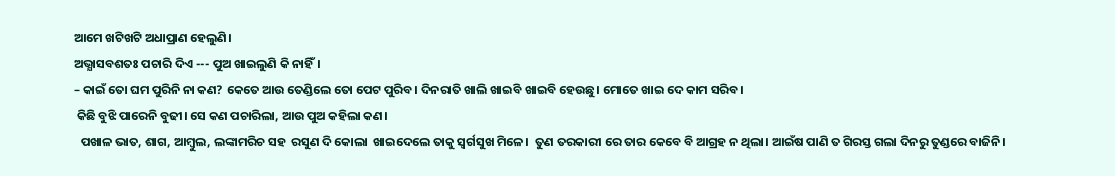ଆମେ ଖଟିଖଟି ଅଧାପ୍ରାଣ ହେଲୁଣି।
ଅଭ୍ଯାସବଶତଃ ପଚାରି ଦିଏ --- ପୁଅ ଖାଇଲୁଣି କି ନାହିଁ।
– କାଇଁ ତୋ ଘମ ପୁରିନି ନା କଣ? କେତେ ଆଉ ତେଣ୍ଡିଲେ ତୋ ପେଟ ପୁରିବ। ଦିନରାତି ଖାଲି ଖାଇବି ଖାଇବି ହେଉଛୁ। ମୋତେ ଖାଇ ଦେ କାମ ସରିବ।
 କିଛି ବୁଝି ପାରେନି ବୁଢୀ। ସେ କଣ ପଚାରିଲା, ଆଉ ପୁଅ କହିଲା କଣ।
  ପଖାଳ ଭାତ, ଶାଗ, ଆମ୍ବୁଲ, ଲଙ୍କାମରିଚ ସହ  ରସୁଣ ଦି କୋଲା  ଖାଇଦେଲେ ତାକୁ ସ୍ବର୍ଗସୁଖ ମିଳେ।  ତୁଣ ତରକାରୀ ରେ ତାର କେବେ ବି ଆଗ୍ରହ ନ ଥିଲା। ଆଇଁଷ ପାଣି ତ ଗିରସ୍ତ ଗଲା ଦିନରୁ ତୁଣ୍ଡରେ ବାଜିନି।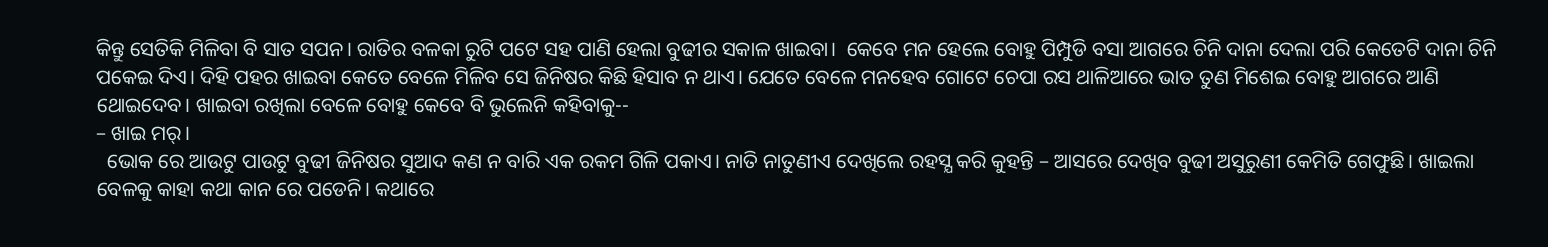କିନ୍ତୁ ସେତିକି ମିଳିବା ବି ସାତ ସପନ। ରାତିର ବଳକା ରୁଟି ପଟେ ସହ ପାଣି ହେଲା ବୁଢୀର ସକାଳ ଖାଇବା।  କେବେ ମନ ହେଲେ ବୋହୁ ପିମ୍ପୁଡି ବସା ଆଗରେ ଚିନି ଦାନା ଦେଲା ପରି କେତେଟି ଦାନା ଚିନି ପକେଇ ଦିଏ। ଦିହି ପହର ଖାଇବା କେତେ ବେଳେ ମିଳିବ ସେ ଜିନିଷର କିଛି ହିସାବ ନ ଥାଏ। ଯେତେ ବେଳେ ମନହେବ ଗୋଟେ ଚେପା ରସ ଥାଳିଆରେ ଭାତ ତୁଣ ମିଶେଇ ବୋହୁ ଆଗରେ ଆଣି ଥୋଇଦେବ। ଖାଇବା ରଖିଲା ବେଳେ ବୋହୁ କେବେ ବି ଭୁଲେନି କହିବାକୁ--
– ଖାଇ ମର୍।
  ଭୋକ ରେ ଆଉଟୁ ପାଉଟୁ ବୁଢୀ ଜିନିଷର ସୁଆଦ କଣ ନ ବାରି ଏକ ରକମ ଗିଳି ପକାଏ। ନାତି ନାତୁଣୀଏ ଦେଖିଲେ ରହସ୍ଯ କରି କୁହନ୍ତି – ଆସରେ ଦେଖିବ ବୁଢୀ ଅସୁରୁଣୀ କେମିତି ଗେଫୁଛି। ଖାଇଲା ବେଳକୁ କାହା କଥା କାନ ରେ ପଡେନି। କଥାରେ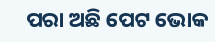ପରା ଅଛି ପେଟ ଭୋକ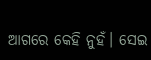ଆଗରେ କେହି ନୁହଁ। ସେଇ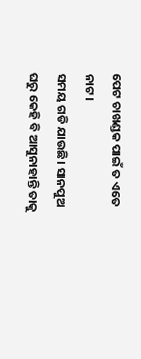ପେଟ ଚାଖଣ୍ଡକ ପାଇଁ ତ ଏତେ ନାଟ।
ସମୟ ଗଡି ଯାଉଛି। ସାନପୁଅ ଘରୁ କେହି ବି ଆସୁନାହାନ୍ତି ତାକୁ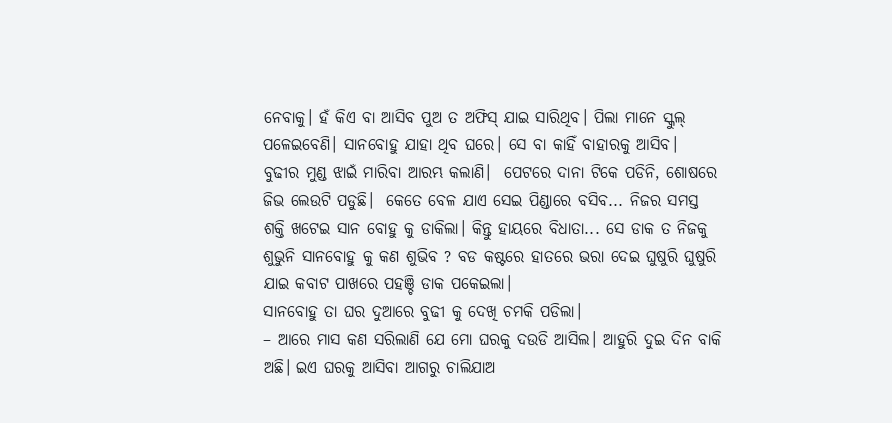ନେବାକୁ। ହଁ କିଏ ବା ଆସିବ ପୁଅ ତ ଅଫିସ୍ ଯାଇ ସାରିଥିବ। ପିଲା ମାନେ ସ୍କୁଲ୍ ପଳେଇବେଣି। ସାନବୋହୁ ଯାହା ଥିବ ଘରେ। ସେ ବା କାହିଁ ବାହାରକୁ ଆସିବ।  ବୁଢୀର ମୁଣ୍ଡ ଝାଇଁ ମାରିବା ଆରମ୍ଭ କଲାଣି।  ପେଟରେ ଦାନା ଟିକେ ପଡିନି, ଶୋଷରେ ଜିଭ ଲେଉଟି ପଡୁଛି।  କେତେ ବେଳ ଯାଏ ସେଇ ପିଣ୍ଡାରେ ବସିବ... ନିଜର ସମସ୍ତ  ଶକ୍ତି ଖଟେଇ ସାନ ବୋହୁ କୁ ଡାକିଲା। କିନ୍ତୁ ହାୟରେ ବିଧାତା... ସେ ଡାକ ତ ନିଜକୁ ଶୁଭୁନି ସାନବୋହୁ କୁ କଣ ଶୁଭିବ ? ବଡ କଷ୍ଟରେ ହାତରେ ଭରା ଦେଇ ଘୁଷୁରି ଘୁଷୁରି ଯାଇ କବାଟ ପାଖରେ ପହଞ୍ଚି ଡାକ ପକେଇଲା।
ସାନବୋହୁ ତା ଘର ଦୁଆରେ ବୁଢୀ କୁ ଦେଖି ଚମକି ପଡିଲା।
– ଆରେ ମାସ କଣ ସରିଲାଣି ଯେ ମୋ ଘରକୁ ଦଉଡି ଆସିଲ। ଆହୁରି ଦୁଇ ଦିନ ବାକି ଅଛି। ଇଏ ଘରକୁ ଆସିବା ଆଗରୁ ଚାଲିଯାଅ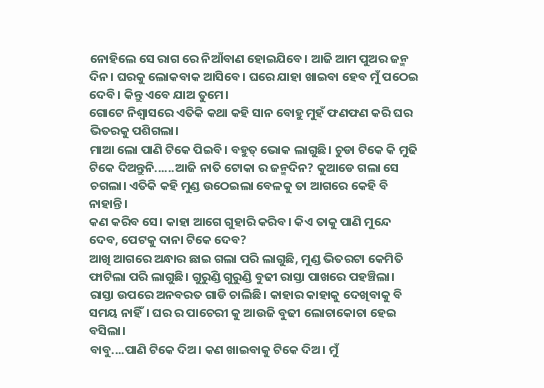ନୋହିଲେ ସେ ରାଗ ରେ ନିଆଁବାଣ ହୋଇଯିବେ। ଆଜି ଆମ ପୁଅର ଜନ୍ମ ଦିନ। ଘରକୁ ଲୋକବାକ ଆସିବେ। ଘରେ ଯାହା ଖାଇବା ହେବ ମୁଁ ପଠେଇ ଦେବି। କିନ୍ତୁ ଏବେ ଯାଅ ତୁମେ।
ଗୋଟେ ନିଶ୍ବାସରେ ଏତିକି କଥା କହି ସାନ ବୋହୁ ମୁହଁ ଫଣଫଣ କରି ଘର ଭିତରକୁ ପଶିଗଲା।
ମାଆ ଲୋ ପାଣି ଟିକେ ପିଇବି। ବହୁତ୍ ଭୋକ ଲାଗୁଛି। ଚୁଡା ଟିକେ କି ମୁଢି ଟିକେ ଦିଅନ୍ତୁନି......ଆଜି ନାତି ଟୋକା ର ଜନ୍ମଦିନ? କୁଆଡେ ଗଲା ସେ ଚଗଲା। ଏତିକି କହି ମୁଣ୍ଡ ଉଠେଇଲା ବେଳକୁ ତା ଆଗରେ କେହି ବି ନାହାନ୍ତି।
କଣ କରିବ ସେ। କାହା ଆଗେ ଗୁହାରି କରିବ। କିଏ ତାକୁ ପାଣି ମୁନ୍ଦେ ଦେବ, ପେଟକୁ ଦାନା ଟିକେ ଦେବ?
ଆଖି ଆଗରେ ଅନ୍ଧାର ଛାଇ ଗଲା ପରି ଲାଗୁଛି, ମୁଣ୍ଡ ଭିତରଟା କେମିତି ଫାଟିଲା ପରି ଲାଗୁଛି। ଗୁରୁଣ୍ଡି ଗୁରୁଣ୍ଡି ବୁଢୀ ରାସ୍ତା ପାଖରେ ପହଞ୍ଚିଲା।
ରାସ୍ତା ଉପରେ ଅନବରତ ଗାଡି ଚାଲିଛି। କାହାର କାହାକୁ ଦେଖିବାକୁ ବି ସମୟ ନାହିଁ। ଘର ର ପାଚେରୀ କୁ ଆଉଜି ବୁଢୀ ଲୋଚାକୋଚା ହେଇ ବସିଲା।
ବାବୁ....ପାଣି ଟିକେ ଦିଅ। କଣ ଖାଇବାକୁ ଟିକେ ଦିଅ। ମୁଁ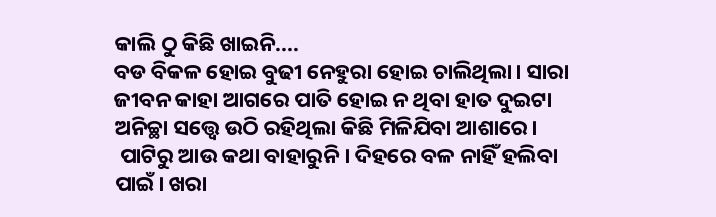କାଲି ଠୁ କିଛି ଖାଇନି....
ବଡ ବିକଳ ହୋଇ ବୁଢୀ ନେହୁରା ହୋଇ ଚାଲିଥିଲା। ସାରା ଜୀବନ କାହା ଆଗରେ ପାତି ହୋଇ ନ ଥିବା ହାତ ଦୁଇଟା ଅନିଚ୍ଛା ସତ୍ତ୍ବେ ଉଠି ରହିଥିଲା କିଛି ମିଳିଯିବା ଆଶାରେ।
 ପାଟିରୁ ଆଉ କଥା ବାହାରୁନି। ଦିହରେ ବଳ ନାହିଁ ହଲିବା ପାଇଁ। ଖରା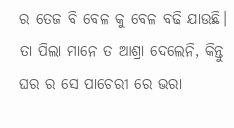ର ତେଜ ବି ବେଳ କୁ ବେଳ ବଢି ଯାଉଛି। ତା ପିଲା ମାନେ ତ ଆଶ୍ରା ଦେଲେନି, କିନ୍ତୁ ଘର ର ସେ ପାଚେରୀ ରେ ଭରା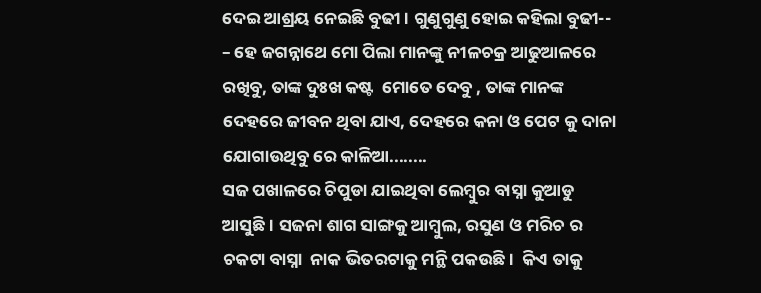ଦେଇ ଆଶ୍ରୟ ନେଇଛି ବୁଢୀ। ଗୁଣୁଗୁଣୁ ହୋଇ କହିଲା ବୁଢୀ--
– ହେ ଜଗନ୍ନାଥେ ମୋ ପିଲା ମାନଙ୍କୁ ନୀଳଚକ୍ର ଆଢୁଆଳରେ ରଖିବୁ, ତାଙ୍କ ଦୁଃଖ କଷ୍ଟ  ମୋତେ ଦେବୁ , ତାଙ୍କ ମାନଙ୍କ ଦେହରେ ଜୀବନ ଥିବା ଯାଏ, ଦେହରେ କନା ଓ ପେଟ କୁ ଦାନା ଯୋଗାଉଥିବୁ ରେ କାଳିଆ........
ସଜ ପଖାଳରେ ଚିପୁଡା ଯାଇଥିବା ଲେମ୍ବୁର ବାସ୍ନା କୁଆଡୁ ଆସୁଛି। ସଜନା ଶାଗ ସାଙ୍ଗକୁ ଆମ୍ବୁଲ, ରସୁଣ ଓ ମରିଚ ର ଚକଟା ବାସ୍ନା  ନାକ ଭିତରଟାକୁ ମନ୍ଥି ପକଉଛି।  କିଏ ତାକୁ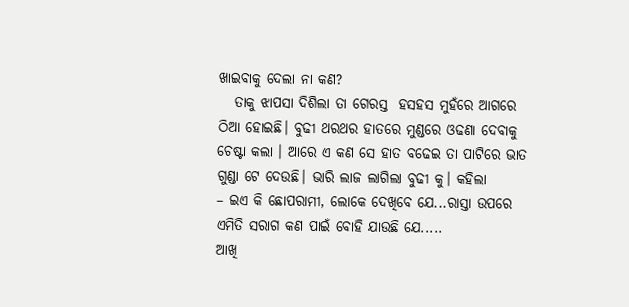ଖାଇବାକୁ ଦେଲା ନା କଣ?
   ତାକୁ ଝାପସା ଦିଶିଲା ତା ଗେରସ୍ତ  ହସହସ ମୁହଁରେ ଆଗରେ ଠିଆ ହୋଇଛି। ବୁଢୀ ଥରଥର ହାତରେ ମୁଣ୍ଡରେ ଓଢଣା ଦେବାକୁ ଚେଷ୍ଟା କଲା । ଆରେ ଏ କଣ ସେ ହାତ ବଢେଇ ତା ପାଟିରେ ଭାତ ଗୁଣ୍ଡା ଟେ ଦେଉଛି। ଭାରି ଲାଜ ଲାଗିଲା ବୁଢୀ କୁ। କହିଲା
– ଇଏ କି ଛୋପରାମୀ, ଲୋକେ ଦେଖିବେ ଯେ...ରାସ୍ତା ଉପରେ ଏମିତି ସରାଗ କଣ ପାଇଁ ବୋହି ଯାଉଛି ଯେ.....
ଆଖି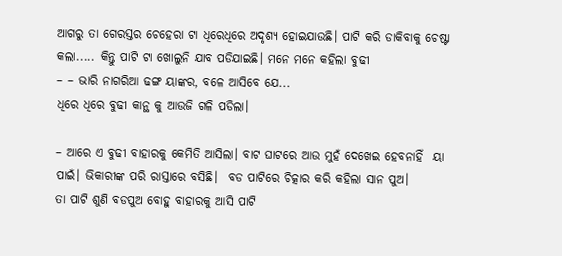ଆଗରୁ ତା ଗେରସ୍ତର ଚେହେରା ଟା ଧିରେଧିରେ ଅଦୃଶ୍ଯ ହୋଇଯାଉଛି। ପାଟି କରି ଡାକିବାକୁ ଚେଷ୍ଟା କଲା..... କିନ୍ତୁ ପାଟି ଟା ଖୋଲୁନି ଯାବ ପଡିଯାଇଛି। ମନେ ମନେ କହିଲା ବୁଢୀ
– – ଭାରି ନାଗରିଆ ଢଙ୍ଗ ୟାଙ୍କର, ବଳେ ଆସିବେ ଯେ...
ଧିରେ ଧିରେ ବୁଢୀ କାନ୍ଥ କୁ ଆଉଜି ଗଳି ପଡିଲା।

– ଆରେ ଏ ବୁଢୀ ବାହାରକୁ କେମିତି ଆସିଲା। ବାଟ ଘାଟରେ ଆଉ ମୁହଁ ଦେଖେଇ ହେବନାହିଁ  ୟା ପାଇଁ। ଭିକାରୀଙ୍କ ପରି ରାସ୍ତାରେ ବସିଛି।  ବଡ ପାଟିରେ ଚିତ୍କାର କରି କହିଲା ସାନ ପୁଅ।
ତା ପାଟି ଶୁଣି ବଡପୁଅ ବୋହୁ ବାହାରକୁ ଆସି ପାଟି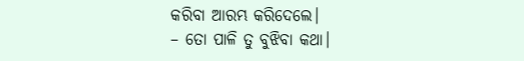କରିବା ଆରମ୍ଭ କରିଦେଲେ।
– ତୋ ପାଳି ତୁ ବୁଝିବା କଥା।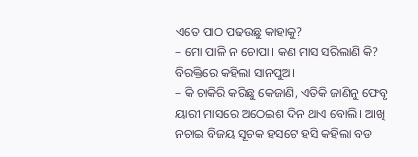ଏତେ ପାଠ ପଢଉଛୁ କାହାକୁ?
– ମୋ ପାଳି ନ ଚୋପା। କଣ ମାସ ସରିଲାଣି କି? ବିରକ୍ତିରେ କହିଲା ସାନପୁଅ।
– କି ଚାକିରି କରିଛୁ କେଜାଣି, ଏତିକି ଜାଣିନୁ ଫେବୃ ୟାରୀ ମାସରେ ଅଠେଇଶ ଦିନ ଥାଏ ବୋଲି। ଆଖି ନଚାଇ ବିଜୟ ସୂଚକ ହସଟେ ହସି କହିଲା ବଡ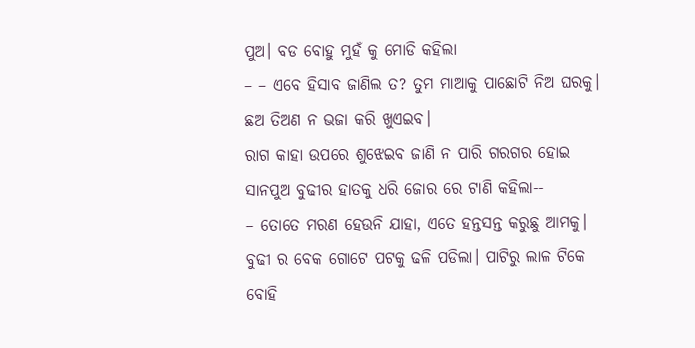ପୁଅ। ବଡ ବୋହୁ ମୁହଁ କୁ ମୋଡି କହିଲା
– – ଏବେ ହିସାବ ଜାଣିଲ ତ? ତୁମ ମାଆକୁ ପାଛୋଟି ନିଅ ଘରକୁ। ଛଅ ତିଅଣ ନ ଭଜା କରି ଖୁଏଇବ।
ରାଗ କାହା ଉପରେ ଶୁଝେଇବ ଜାଣି ନ ପାରି ଗରଗର ହୋଇ ସାନପୁଅ ବୁଢୀର ହାତକୁ ଧରି ଜୋର ରେ ଟାଣି କହିଲା--
– ତୋତେ ମରଣ ହେଉନି ଯାହା, ଏତେ ହନ୍ତସନ୍ତ କରୁଛୁ ଆମକୁ।
ବୁଢୀ ର ବେକ ଗୋଟେ ପଟକୁ ଢଳି ପଡିଲା। ପାଟିରୁ ଲାଳ ଟିକେ ବୋହି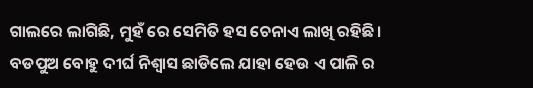ଗାଲରେ ଲାଗିଛି, ମୁହଁ ରେ ସେମିତି ହସ ଚେନାଏ ଲାଖି ରହିଛି।
ବଡପୁଅ ବୋହୁ ଦୀର୍ଘ ନିଶ୍ବାସ ଛାଡିଲେ ଯାହା ହେଉ ଏ ପାଳି ର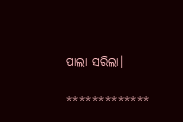ପାଲା ସରିଲା।

*************